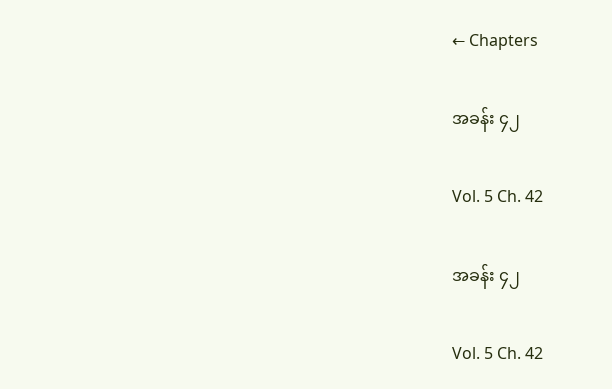← Chapters

အခန်း ၄၂

Vol. 5 Ch. 42

အခန်း ၄၂

Vol. 5 Ch. 42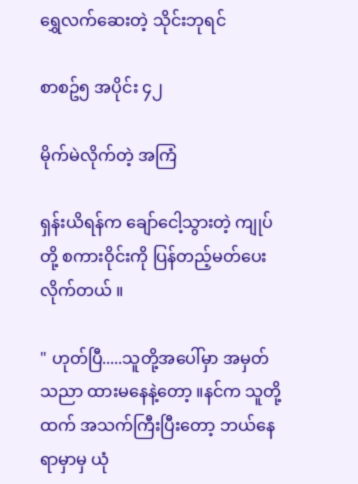ရွှေလက်ဆေးတဲ့ သိုင်းဘုရင်

စာစဥ်၅ အပိုင်း ၄၂

မိုက်မဲလိုက်တဲ့ အကြံ

ရှန်းယိရန်က ချော်ငေါ့သွားတဲ့ ကျုပ်တို့ စကားဝိုင်းကို ပြန်တည့်မတ်ပေးလိုက်တယ် ။

" ဟုတ်ပြီ.....သူတို့အပေါ်မှာ အမှတ်သညာ ထားမနေနဲ့တော့ ။နင်က သူတို့ထက် အသက်ကြီးပြီးတော့ ဘယ်နေရာမှာမှ ယုံ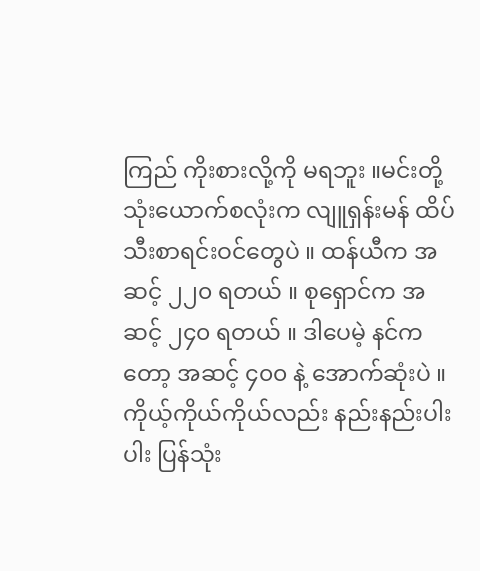ကြည် ကိုးစားလို့ကို မရဘူး ။မင်းတို့ သုံးယောက်စလုံးက လျူရှန်းမန် ထိပ်သီးစာရင်းဝင်တွေပဲ ။ ထန်ယီက အဆင့် ၂၂၀ ရတယ် ။ စုရှောင်က အဆင့် ၂၄၀ ရတယ် ။ ဒါပေမဲ့ နင်ကတော့ အဆင့် ၄၀၀ နဲ့ အောက်ဆုံးပဲ ။ ကိုယ့်ကိုယ်ကိုယ်လည်း နည်းနည်းပါးပါး ပြန်သုံး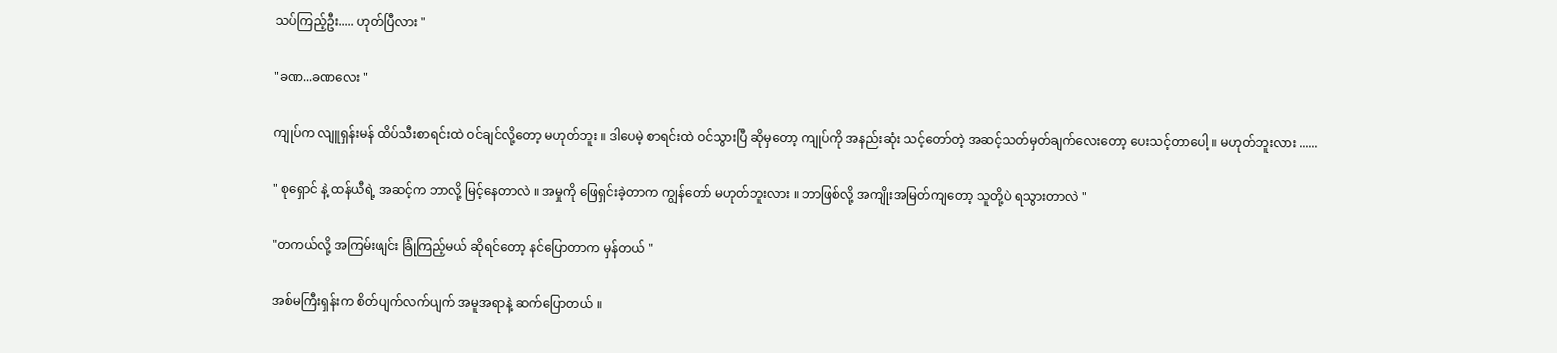သပ်ကြည့်ဦး..... ဟုတ်ပြီလား "

"ခဏ...ခဏလေး "

ကျုပ်က လျူရှန်းမန် ထိပ်သီးစာရင်းထဲ ဝင်ချင်လို့တော့ မဟုတ်ဘူး ။ ဒါပေမဲ့ စာရင်းထဲ ဝင်သွားပြီ ဆိုမှတော့ ကျုပ်ကို အနည်းဆုံး သင့်တော်တဲ့ အဆင့်သတ်မှတ်ချက်လေးတော့ ပေးသင့်တာပေါ့ ။ မဟုတ်ဘူးလား ......

" စုရှောင် နဲ့ ထန်ယီရဲ့ အဆင့်က ဘာလို့ မြင့်နေတာလဲ ။ အမှုကို ဖြေရှင်းခဲ့တာက ကျွန်တော် မဟုတ်ဘူးလား ။ ဘာဖြစ်လို့ အကျိုးအမြတ်ကျတော့ သူတို့ပဲ ရသွားတာလဲ "

"တကယ်လို့ အကြမ်းဖျင်း ခြုံကြည့်မယ် ဆိုရင်တော့ နင်ပြောတာက မှန်တယ် "

အစ်မကြီးရှန်းက စိတ်ပျက်လက်ပျက် အမူအရာနဲ့ ဆက်ပြောတယ် ။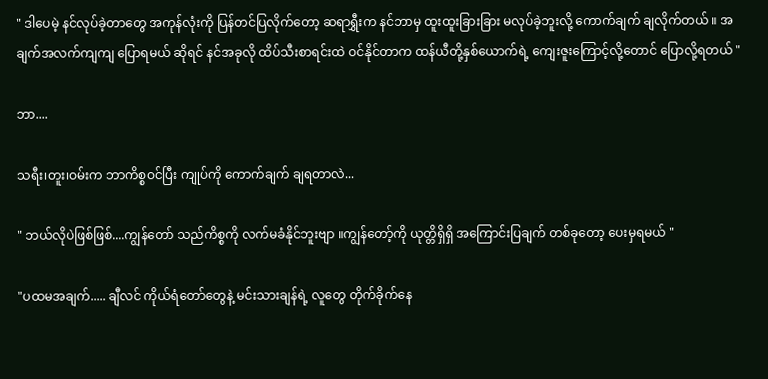" ဒါပေမဲ့ နင်လုပ်ခဲ့တာတွေ အကုန်လုံးကို ပြန်တင်ပြလိုက်တော့ ဆရာရွှီးက နင်ဘာမှ ထူးထူးခြားခြား မလုပ်ခဲ့ဘူးလို့ ကောက်ချက် ချလိုက်တယ် ။ အချက်အလက်ကျကျ ပြောရမယ် ဆိုရင် နင်အခုလို ထိပ်သီးစာရင်းထဲ ဝင်နိုင်တာက ထန်ယီတို့နှစ်ယောက်ရဲ့ ကျေးဇူးကြောင့်လို့တောင် ပြောလို့ရတယ် "

ဘာ....

သရီး၊တူး၊ဝမ်းက ဘာကိစ္စဝင်ပြီး ကျုပ်ကို ကောက်ချက် ချရတာလဲ...

" ဘယ်လိုပဲဖြစ်ဖြစ်....ကျွန်တော် သည်ကိစ္စကို လက်မခံနိုင်ဘူးဗျာ ။ကျွန်တော့်ကို ယုတ္တိရှိရှိ အကြောင်းပြချက် တစ်ခုတော့ ပေးမှရမယ် "

"ပထမအချက်..... ချီလင် ကိုယ်ရံတော်တွေနဲ့ မင်းသားချန်ရဲ့ လူတွေ တိုက်ခိုက်နေ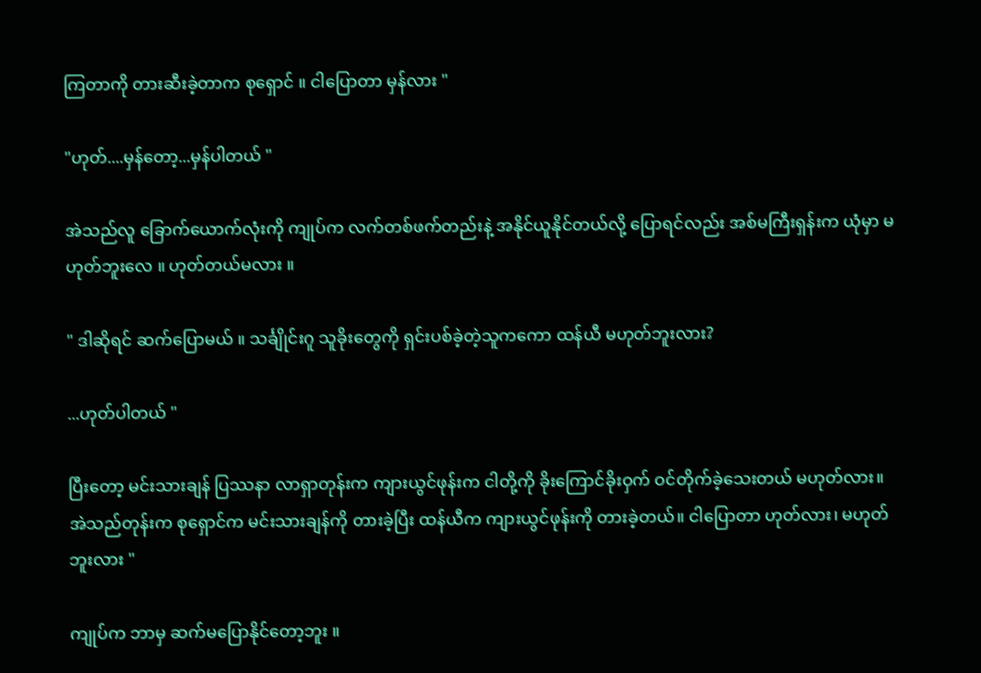ကြတာကို တားဆီးခဲ့တာက စုရှောင် ။ ငါပြောတာ မှန်လား "

"ဟုတ်....မှန်တော့...မှန်ပါတယ် "

အဲသည်လူ ခြောက်ယောက်လုံးကို ကျုပ်က လက်တစ်ဖက်တည်းနဲ့ အနိုင်ယူနိုင်တယ်လို့ ပြောရင်လည်း အစ်မကြီးရှန်းက ယုံမှာ မဟုတ်ဘူးလေ ။ ဟုတ်တယ်မလား ။

" ဒါဆိုရင် ဆက်ပြောမယ် ။ သင်္ချိုင်းဂူ သူခိုးတွေကို ရှင်းပစ်ခဲ့တဲ့သူကကော ထန်ယီ မဟုတ်ဘူးလား?

...ဟုတ်ပါတယ် "

ပြီးတော့ မင်းသားချန် ပြဿနာ လာရှာတုန်းက ကျားယွင်ဖုန်းက ငါတို့ကို ခိုးကြောင်ခိုးဝှက် ဝင်တိုက်ခဲ့သေးတယ် မဟုတ်လား။ အဲသည်တုန်းက စုရှောင်က မင်းသားချန်ကို တားခဲ့ပြီး ထန်ယီက ကျားယွင်ဖုန်းကို တားခဲ့တယ်။ ငါပြောတာ ဟုတ်လား၊ မဟုတ်ဘူးလား "

ကျုပ်က ဘာမှ ဆက်မပြောနိုင်တော့ဘူး ။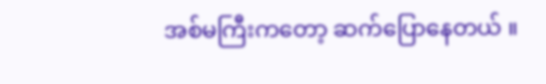အစ်မကြီးကတော့ ဆက်ပြောနေတယ် ။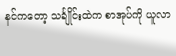နင်ကတော့ သင်္ချိုင်းထဲက စာအုပ်ကို ယူလာ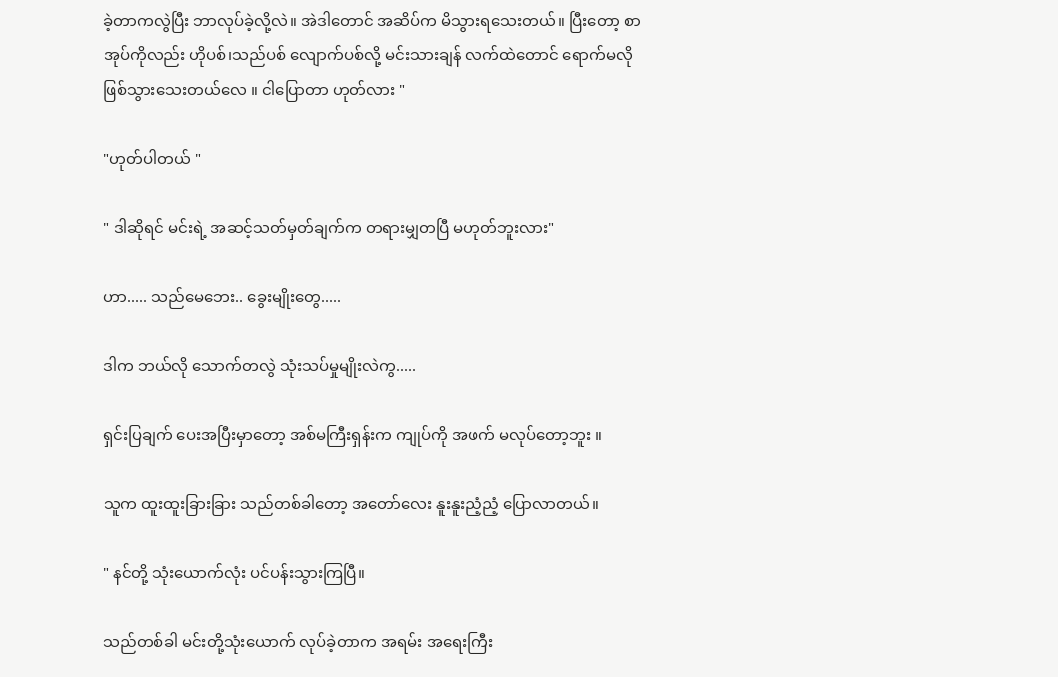ခဲ့တာကလွဲပြီး ဘာလုပ်ခဲ့လို့လဲ။ အဲဒါတောင် အဆိပ်က မိသွားရသေးတယ်။ ပြီးတော့ စာအုပ်ကိုလည်း ဟိုပစ်၊သည်ပစ် လျောက်ပစ်လို့ မင်းသားချန် လက်ထဲတောင် ရောက်မလို ဖြစ်သွားသေးတယ်လေ ။ ငါပြောတာ ဟုတ်လား "

"ဟုတ်ပါတယ် "

" ဒါဆိုရင် မင်းရဲ့ အဆင့်သတ်မှတ်ချက်က တရားမျှတပြီ မဟုတ်ဘူးလား"

ဟာ..... သည်မေဘေး.. ခွေးမျိုးတွေ.....

ဒါက ဘယ်လို သောက်တလွဲ သုံးသပ်မှုမျိုးလဲကွ.....

ရှင်းပြချက် ပေးအပြီးမှာတော့ အစ်မကြီးရှန်းက ကျုပ်ကို အဖက် မလုပ်တော့ဘူး ။

သူက ထူးထူးခြားခြား သည်တစ်ခါတော့ အတော်လေး နူးနူးညံ့ညံ့ ပြောလာတယ်။

" နင်တို့ သုံးယောက်လုံး ပင်ပန်းသွားကြပြီ။

သည်တစ်ခါ မင်းတို့သုံးယောက် လုပ်ခဲ့တာက အရမ်း အရေးကြီး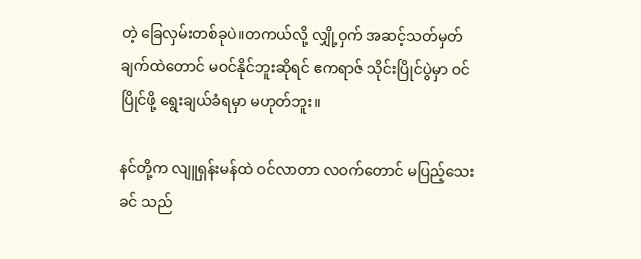တဲ့ ခြေလှမ်းတစ်ခုပဲ။တကယ်လို့ လျှို့ဝှက် အဆင့်သတ်မှတ်ချက်ထဲတောင် မဝင်နိုင်ဘူးဆိုရင် ဧကရာဇ် သိုင်းပြိုင်ပွဲမှာ ဝင်ပြိုင်ဖို့ ရွေးချယ်ခံရမှာ မဟုတ်ဘူး။

နင်တို့က လျူရှန်းမန်ထဲ ဝင်လာတာ လဝက်တောင် မပြည့်သေးခင် သည်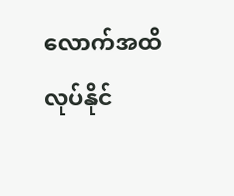လောက်အထိ လုပ်နိုင်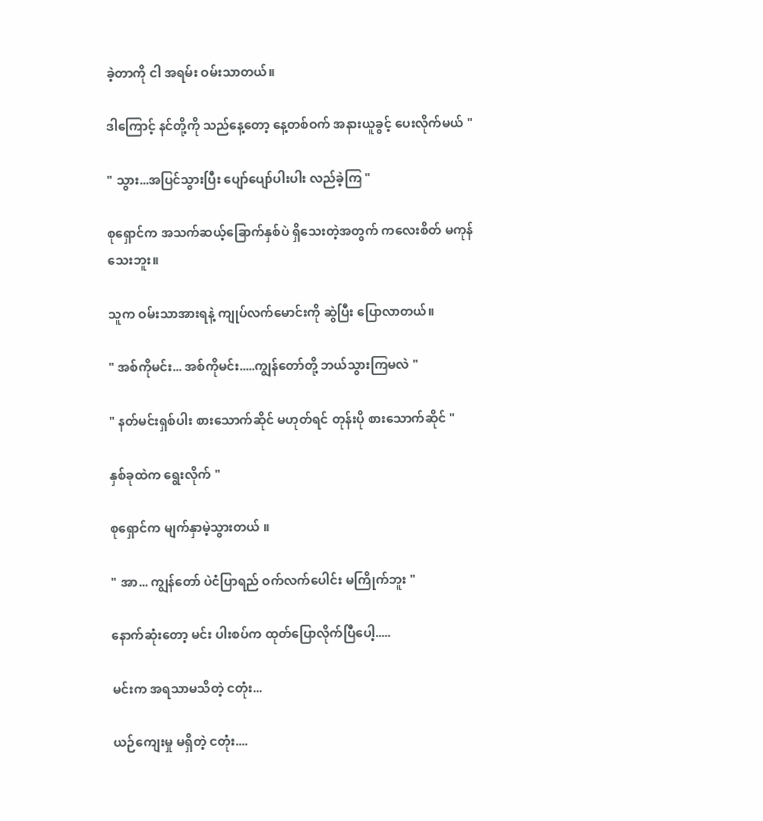ခဲ့တာကို ငါ အရမ်း ဝမ်းသာတယ်။

ဒါကြောင့် နင်တို့ကို သည်နေ့တော့ နေ့တစ်ဝက် အနားယူခွင့် ပေးလိုက်မယ် "

" သွား...အပြင်သွားပြီး ပျော်ပျော်ပါးပါး လည်ခဲ့ကြ "

စုရှောင်က အသက်ဆယ့်ခြောက်နှစ်ပဲ ရှိသေးတဲ့အတွက် ကလေးစိတ် မကုန်သေးဘူး။

သူက ဝမ်းသာအားရနဲ့ ကျုပ်လက်မောင်းကို ဆွဲပြီး ပြောလာတယ်။

" အစ်ကိုမင်း... အစ်ကိုမင်း.....ကျွန်တော်တို့ ဘယ်သွားကြမလဲ "

" နတ်မင်းရှစ်ပါး စားသောက်ဆိုင် မဟုတ်ရင် တုန်းပို စားသောက်ဆိုင် "

နှစ်ခုထဲက ရွေးလိုက် "

စုရှောင်က မျက်နှာမဲ့သွားတယ် ။

" အာ... ကျွန်တော် ပဲငံပြာရည် ဝက်လက်ပေါင်း မကြိုက်ဘူး "

နောက်ဆုံးတော့ မင်း ပါးစပ်က ထုတ်ပြောလိုက်ပြီပေါ့.....

မင်းက အရသာမသိတဲ့ ငတုံး...

ယဉ်ကျေးမှု မရှိတဲ့ ငတုံး....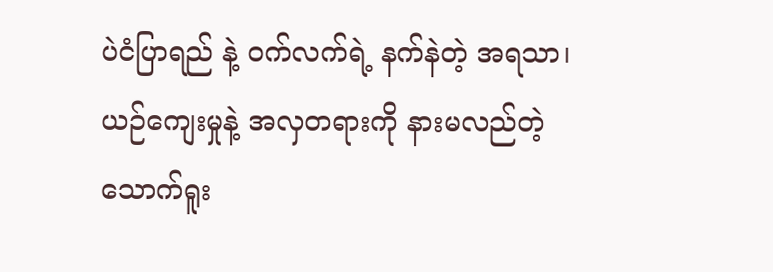ပဲငံပြာရည် နဲ့ ဝက်လက်ရဲ့ နက်နဲတဲ့ အရသာ၊ ယဉ်ကျေးမှုနဲ့ အလှတရားကို နားမလည်တဲ့ သောက်ရူး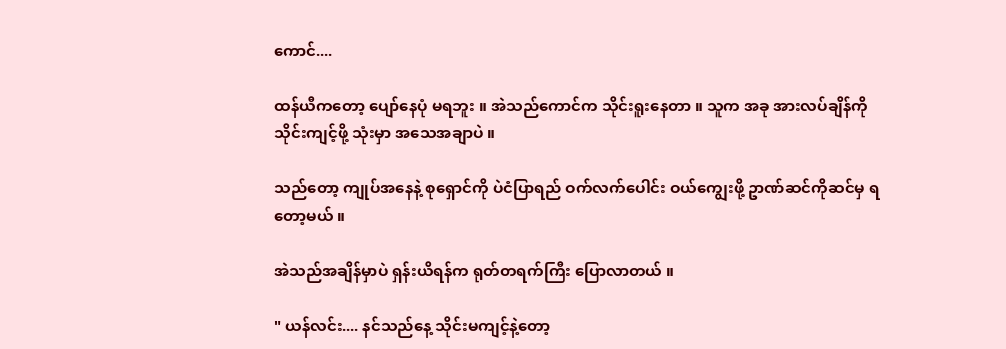ကောင်....

ထန်ယီကတော့ ပျော်နေပုံ မရဘူး ။ အဲသည်ကောင်က သိုင်းရူးနေတာ ။ သူက အခု အားလပ်ချိန်ကို သိုင်းကျင့်ဖို့ သုံးမှာ အသေအချာပဲ ။

သည်တော့ ကျုပ်အနေနဲ့ စုရှောင်ကို ပဲငံပြာရည် ဝက်လက်ပေါင်း ဝယ်ကျွေးဖို့ ဥာဏ်ဆင်ကိုဆင်မှ ရတော့မယ် ။

အဲသည်အချိန်မှာပဲ ရှန်းယိရန်က ရုတ်တရက်ကြီး ပြောလာတယ် ။

" ယန်လင်း.... နင်သည်နေ့ သိုင်းမကျင့်နဲ့တော့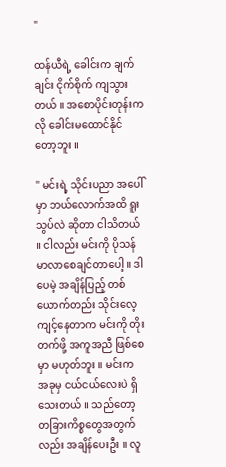"

ထန်ယီရဲ့ ခေါင်းက ချက်ချင်း ငိုက်စိုက် ကျသွားတယ် ။ အစောပိုင်းတုန်းကလို ခေါင်းမထောင်နိုင်တော့ဘူး ။

" မင်းရဲ့ သိုင်းပညာ အပေါ်မှာ ဘယ်လောက်အထိ ရူးသွပ်လဲ ဆိုတာ ငါသိတယ် ။ ငါလည်း မင်းကို ပိုသန်မာလာစေချင်တာပေါ့ ။ ဒါပေမဲ့ အချိန်ပြည့် တစ်ယောက်တည်း သိုင်းလေ့ကျင့်နေတာက မင်းကို တိုးတက်ဖို့ အကူအညီ ဖြစ်စေမှာ မဟုတ်ဘူး ။ မင်းက အခုမှ ငယ်ငယ်လေးပဲ ရှိသေးတယ် ။ သည်တော့ တခြားကိစ္စတွေအတွက်လည်း အချိန်ပေးဦး ။ လူ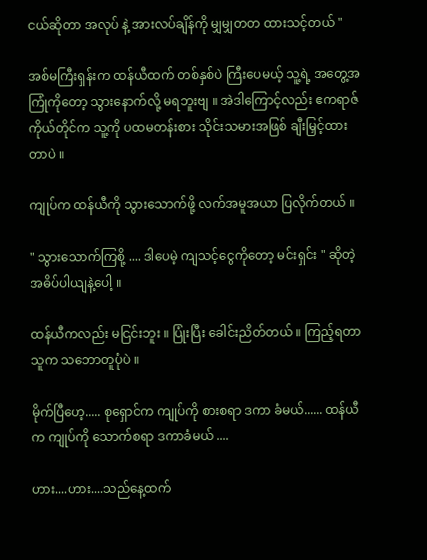ငယ်ဆိုတာ အလုပ် နဲ့ အားလပ်ချိန်ကို မျှမျှတတ ထားသင့်တယ် "

အစ်မကြီးရှန်းက ထန်ယီထက် တစ်နှစ်ပဲ ကြီးပေမယ့် သူ့ရဲ့ အတွေ့အကြုံကိုတော့ သွားနောက်လို့ မရဘူးဗျ ။ အဲဒါကြောင့်လည်း ဧကရာဇ် ကိုယ်တိုင်က သူ့ကို ပထမတန်းစား သိုင်းသမားအဖြစ် ချီးမြှင့်ထားတာပဲ ။

ကျုပ်က ထန်ယီကို သွားသောက်ဖို့ လက်အမူအယာ ပြလိုက်တယ် ။

" သွားသောက်ကြစို့ .... ဒါပေမဲ့ ကျသင့်ငွေကိုတော့ မင်းရှင်း " ဆိုတဲ့ အဓိပ်ပါယျနဲ့ပေါ့ ။

ထန်ယီကလည်း မငြင်းဘူး ။ ပြုံးပြီး ခေါင်းညိတ်တယ် ။ ကြည့်ရတာ သူက သဘောတူပုံပဲ ။

မိုက်ပြီဟေ့..... စုရှောင်က ကျုပ်ကို စားစရာ ဒကာ ခံမယ်...... ထန်ယီက ကျုပ်ကို သောက်စရာ ဒကာခံမယ် ....

ဟား....ဟား....သည်နေ့ထက်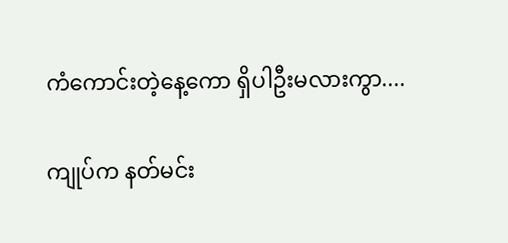ကံကောင်းတဲ့နေ့ကော ရှိပါဦးမလားကွာ....

ကျုပ်က နတ်မင်း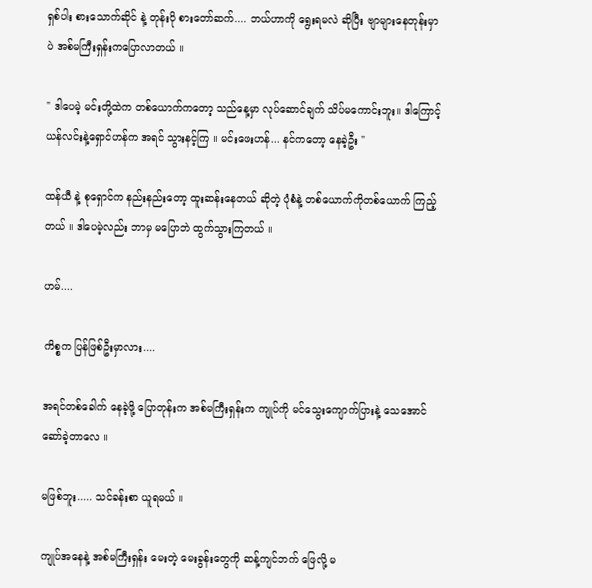ရှစ်ပါး စားသောက်ဆိုင် နဲ့ တုန်းပို စားတော်ဆက်.... ဘယ်ဟာကို ရွေးရမလဲ ဆိုပြီး ဗျာများနေတုန်းမှာပဲ အစ်မကြီးရှန်းကပြောလာတယ် ။

" ဒါပေမဲ့ မင်းတို့ထဲက တစ်ယောက်ကတော့ သည်နေ့မှာ လုပ်ဆောင်ချက် သိပ်မကောင်းဘူး။ ဒါကြောင့် ယန်လင်းနဲ့ရှောင်ဟန်က အရင် သွားနင့်ကြ ။ မင်းဖေးဟန်... နင်ကတော့ နေခဲ့ဦး "

ထန်ယီ နဲ့ စုရှောင်က နည်းနည်းတော့ ထူးဆန်းနေတယ် ဆိုတဲ့ ပုံစံနဲ့ တစ်ယောက်ကိုတစ်ယောက် ကြည့်တယ် ။ ဒါပေမဲ့လည်း ဘာမှ မပြောဘဲ ထွက်သွားကြတယ် ။

ဟမ်....

ကိစ္စက ပြန်ဖြစ်ဦးမှာလား....

အရင်တစ်ခေါက် နေခဲ့ဖို့ ပြောတုန်းက အစ်မကြီးရှန်းက ကျုပ်ကို မင်သွေးကျောက်ပြားနဲ့ သေအောင်ဆော်ခဲ့တာလေ ။

မဖြစ်ဘူး..... သင်ခန်းစာ ယူရမယ် ။

ကျုပ်အနေနဲ့ အစ်မကြီးရှန်း မေးတဲ့ မေးခွန်းတွေကို ဆန့်ကျင်ဘက် ဖြေလို့ မ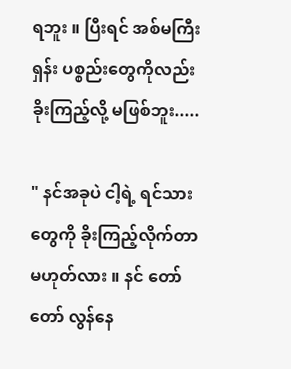ရဘူး ။ ပြီးရင် အစ်မကြီးရှန်း ပစ္စည်းတွေကိုလည်း ခိုးကြည့်လို့ မဖြစ်ဘူး.....

" နင်အခုပဲ ငါ့ရဲ့ ရင်သားတွေကို ခိုးကြည့်လိုက်တာ မဟုတ်လား ။ နင် တော်တော် လွန်နေ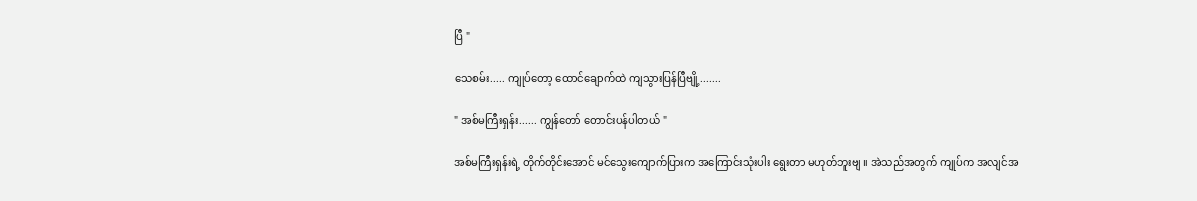ပြီ "

သေစမ်း..... ကျုပ်တော့ ထောင်ချောက်ထဲ ကျသွားပြန်ပြီဗျို့.......

" အစ်မကြီးရှန်း...... ကျွန်တော် တောင်းပန်ပါတယ် "

အစ်မကြီးရှန်းရဲ့ တိုက်တိုင်းအောင် မင်သွေးကျောက်ပြားက အကြောင်းသုံးပါး ရွေးတာ မဟုတ်ဘူးဗျ ။ အဲသည်အတွက် ကျုပ်က အလျင်အ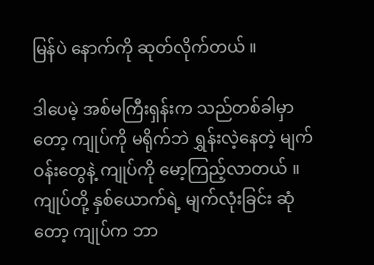မြန်ပဲ နောက်ကို ဆုတ်လိုက်တယ် ။

ဒါပေမဲ့ အစ်မကြီးရှန်းက သည်တစ်ခါမှာတော့ ကျုပ်ကို မရိုက်ဘဲ ရွှန်းလဲ့နေတဲ့ မျက်ဝန်းတွေနဲ့ ကျုပ်ကို မော့ကြည့်လာတယ် ။ ကျုပ်တို့ နှစ်ယောက်ရဲ့ မျက်လုံးခြင်း ဆုံတော့ ကျုပ်က ဘာ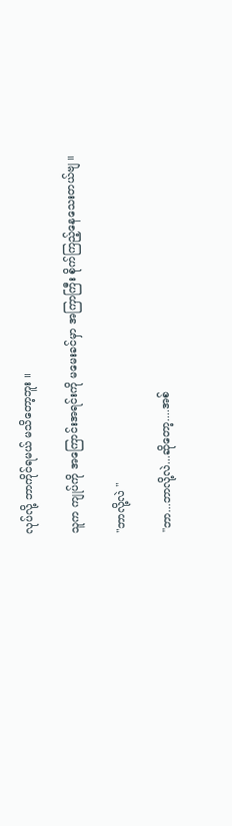လုပ်လို့ ဘာကိုင်ရမယ် မသိတော့ဘူး ။

သူက ကျုပ်ကို အကြောင်းအရင်းကို မမေးခင်မှာ အကြာကြီး စိုက်ကြည့်နေသေးတယ်ဗျ ။

"ဘာလို့လဲ "

"ဘာ...ဘာလို့လဲ...ဆိုတော့....အစ်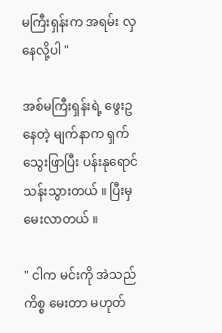မကြီးရှန်းက အရမ်း လှနေလို့ပါ "

အစ်မကြီးရှန်းရဲ့ ဖွေးဥနေတဲ့ မျက်နာက ရှက်သွေးဖြာပြီး ပန်းနုရောင် သန်းသွားတယ် ။ ပြီးမှ မေးလာတယ် ။

" ငါက မင်းကို အဲသည်ကိစ္စ မေးတာ မဟုတ်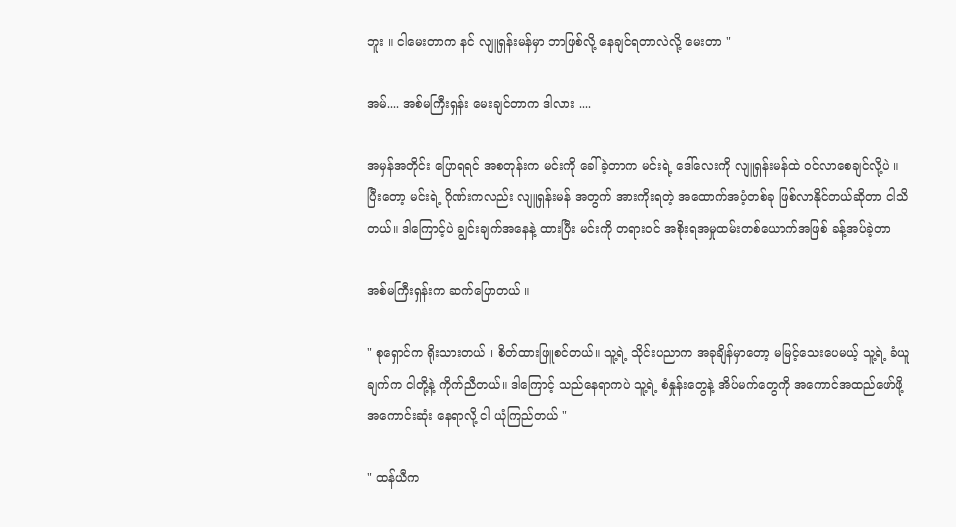ဘူး ။ ငါမေးတာက နင် လျူရှန်းမန်မှာ ဘာဖြစ်လို့ နေချင်ရတာလဲလို့ မေးတာ "

အမ်.... အစ်မကြီးရှန်း မေးချင်တာက ဒါလား ....

အမှန်အတိုင်း ပြောရရင် အစတုန်းက မင်းကို ခေါ်ခဲ့တာက မင်းရဲ့ ဒေါ်လေးကို လျူရှန်းမန်ထဲ ဝင်လာစေချင်လို့ပဲ ။ ပြီးတော့ မင်းရဲ့ ဂိုဏ်းကလည်း လျူရှန်းမန် အတွက် အားကိုးရတဲ့ အထောက်အပံ့တစ်ခု ဖြစ်လာနိုင်တယ်ဆိုတာ ငါသိတယ်။ ဒါကြောင့်ပဲ ချွင်းချက်အနေနဲ့ ထားပြီး မင်းကို တရားဝင် အစိုးရအမှုထမ်းတစ်ယောက်အဖြစ် ခန့်အပ်ခဲ့တာ

အစ်မကြီးရှန်းက ဆက်ပြောတယ် ။

" စုရှောင်က ရိုးသားတယ် ၊ စိတ်ထားဖြူစင်တယ်။ သူ့ရဲ့ သိုင်းပညာက အခုချိန်မှာတော့ မမြင့်သေးပေမယ့် သူ့ရဲ့ ခံယူချက်က ငါတို့နဲ့ ကိုက်ညီတယ်။ ဒါကြောင့် သည်နေရာကပဲ သူ့ရဲ့ စံနှုန်းတွေနဲ့ အိပ်မက်တွေကို အကောင်အထည်ဖော်ဖို့ အကောင်းဆုံး နေရာလို့ ငါ ယုံကြည်တယ် "

" ထန်ယီက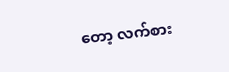တော့ လက်စား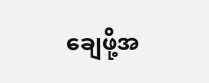ချေဖို့အ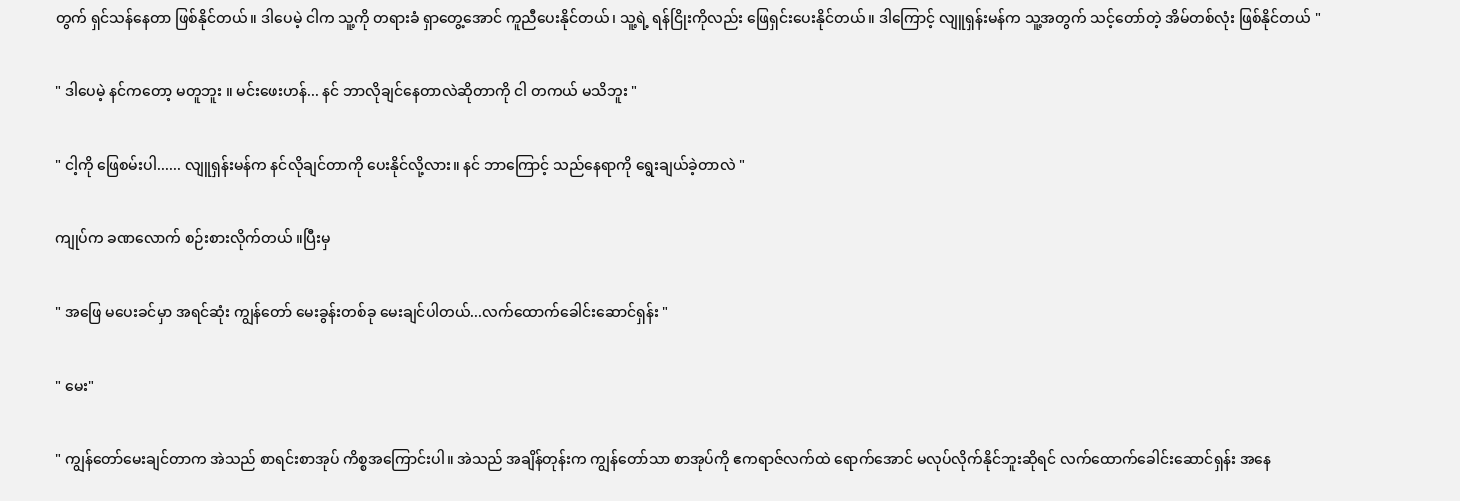တွက် ရှင်သန်နေတာ ဖြစ်နိုင်တယ်။ ဒါပေမဲ့ ငါက သူ့ကို တရားခံ ရှာတွေ့အောင် ကူညီပေးနိုင်တယ်၊ သူ့ရဲ့ ရန်ငြိုးကိုလည်း ဖြေရှင်းပေးနိုင်တယ်။ ဒါကြောင့် လျူရှန်းမန်က သူ့အတွက် သင့်တော်တဲ့ အိမ်တစ်လုံး ဖြစ်နိုင်တယ် "

" ဒါပေမဲ့ နင်ကတော့ မတူဘူး ။ မင်းဖေးဟန်... နင် ဘာလိုချင်နေတာလဲဆိုတာကို ငါ တကယ် မသိဘူး "

" ငါ့ကို ဖြေစမ်းပါ...... လျူရှန်းမန်က နင်လိုချင်တာကို ပေးနိုင်လို့လား။ နင် ဘာကြောင့် သည်နေရာကို ရွေးချယ်ခဲ့တာလဲ "

ကျုပ်က ခဏလောက် စဉ်းစားလိုက်တယ် ။ပြီးမှ

" အဖြေ မပေးခင်မှာ အရင်ဆုံး ကျွန်တော် မေးခွန်းတစ်ခု မေးချင်ပါတယ်...လက်ထောက်ခေါင်းဆောင်ရှန်း "

" မေး"

" ကျွန်တော်မေးချင်တာက အဲသည် စာရင်းစာအုပ် ကိစ္စအကြောင်းပါ။ အဲသည် အချိန်တုန်းက ကျွန်တော်သာ စာအုပ်ကို ဧကရာဇ်လက်ထဲ ရောက်အောင် မလုပ်လိုက်နိုင်ဘူးဆိုရင် လက်ထောက်ခေါင်းဆောင်ရှန်း အနေ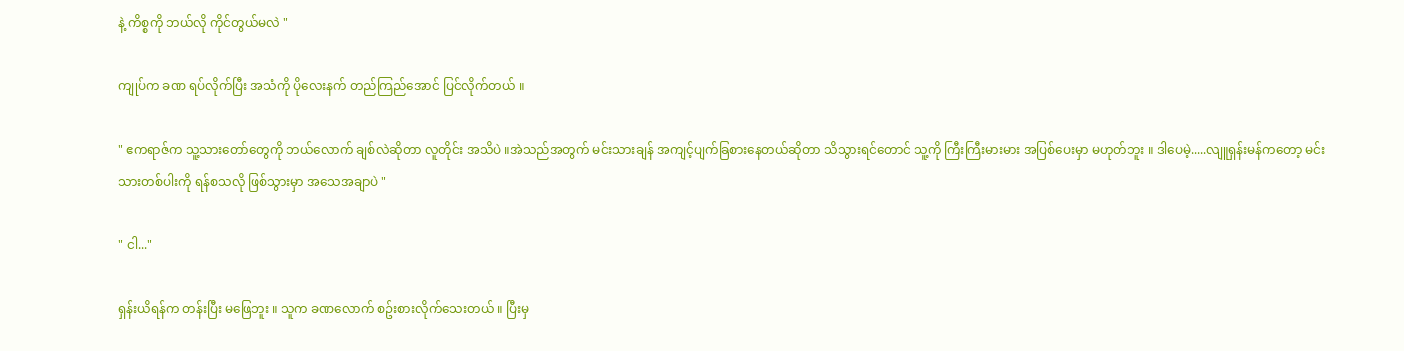နဲ့ ကိစ္စကို ဘယ်လို ကိုင်တွယ်မလဲ "

ကျုပ်က ခဏ ရပ်လိုက်ပြီး အသံကို ပိုလေးနက် တည်ကြည်အောင် ပြင်လိုက်တယ် ။

" ဧကရာဇ်က သူ့သားတော်တွေကို ဘယ်လောက် ချစ်လဲဆိုတာ လူတိုင်း အသိပဲ ။အဲသည်အတွက် မင်းသားချန် အကျင့်ပျက်ခြစားနေတယ်ဆိုတာ သိသွားရင်တောင် သူ့ကို ကြီးကြီးမားမား အပြစ်ပေးမှာ မဟုတ်ဘူး ။ ဒါပေမဲ့.....လျူရှန်းမန်ကတော့ မင်းသားတစ်ပါးကို ရန်စသလို ဖြစ်သွားမှာ အသေအချာပဲ "

" ငါ..."

ရှန်းယိရန်က တန်းပြီး မဖြေဘူး ။ သူက ခဏလောက် စဥ်းစားလိုက်သေးတယ် ။ ပြီးမှ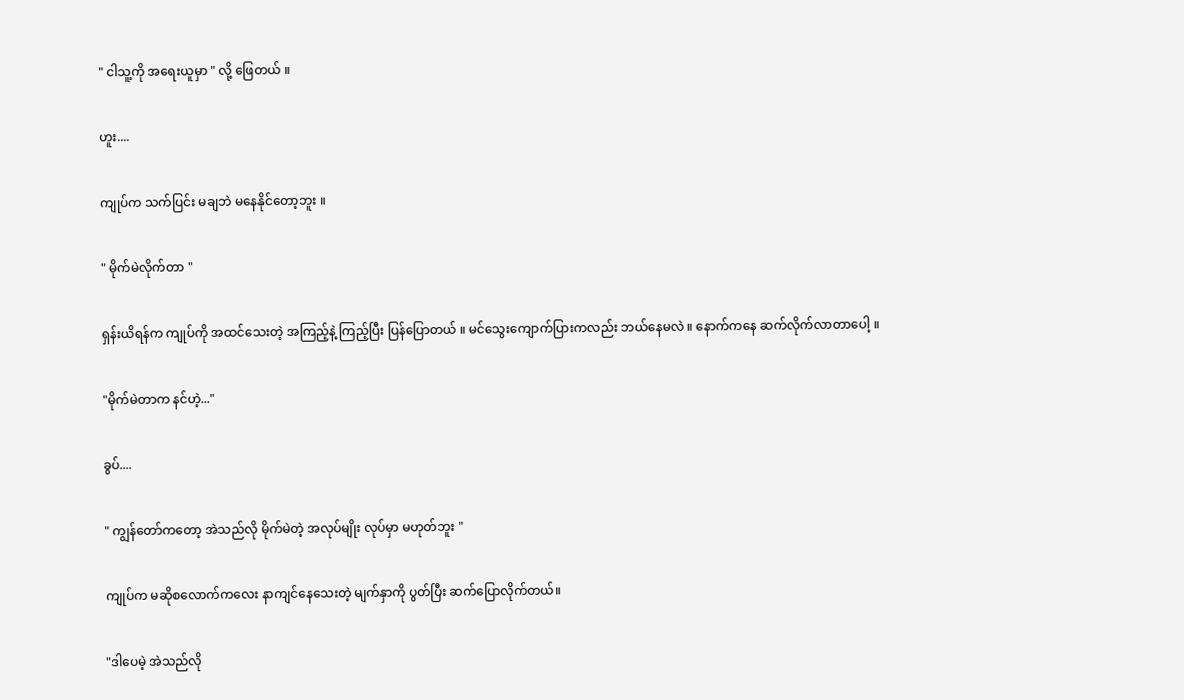" ငါသူ့ကို အရေးယူမှာ " လို့ ဖြေတယ် ။

ဟူး....

ကျုပ်က သက်ပြင်း မချဘဲ မနေနိုင်တော့ဘူး ။

" မိုက်မဲလိုက်တာ "

ရှန်းယိရန်က ကျုပ်ကို အထင်သေးတဲ့ အကြည့်နဲ့ ကြည့်ပြီး ပြန်ပြောတယ် ။ မင်သွေးကျောက်ပြားကလည်း ဘယ်နေမလဲ ။ နောက်ကနေ ဆက်လိုက်လာတာပေါ့ ။

"မိုက်မဲတာက နင်ဟဲ့..."

ခွပ်....

" ကျွန်တော်ကတော့ အဲသည်လို မိုက်မဲတဲ့ အလုပ်မျိုး လုပ်မှာ မဟုတ်ဘူး "

ကျုပ်က မဆိုစလောက်ကလေး နာကျင်နေသေးတဲ့ မျက်နှာကို ပွတ်ပြီး ဆက်ပြောလိုက်တယ်။

"ဒါပေမဲ့ အဲသည်လို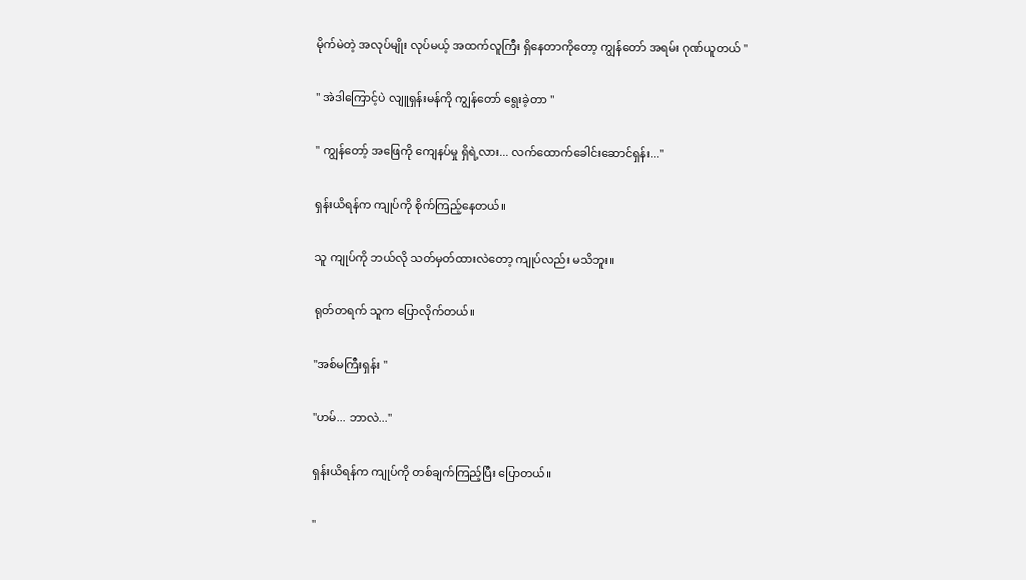မိုက်မဲတဲ့ အလုပ်မျိုး လုပ်မယ့် အထက်လူကြီး ရှိနေတာကိုတော့ ကျွန်တော် အရမ်း ဂုဏ်ယူတယ် "

" အဲဒါကြောင့်ပဲ လျူရှန်းမန်ကို ကျွန်တော် ရွေးခဲ့တာ "

" ကျွန်တော့် အဖြေကို ကျေနပ်မှု ရှိရဲ့လား... လက်ထောက်ခေါင်းဆောင်ရှန်း..."

ရှန်းယိရန်က ကျုပ်ကို စိုက်ကြည့်နေတယ်။

သူ ကျုပ်ကို ဘယ်လို သတ်မှတ်ထားလဲတော့ ကျုပ်လည်း မသိဘူး။

ရုတ်တရက် သူက ပြောလိုက်တယ်။

"အစ်မကြီးရှန်း "

"ဟမ်... ဘာလဲ..."

ရှန်းယိရန်က ကျုပ်ကို တစ်ချက်ကြည့်ပြီး ပြောတယ်။

"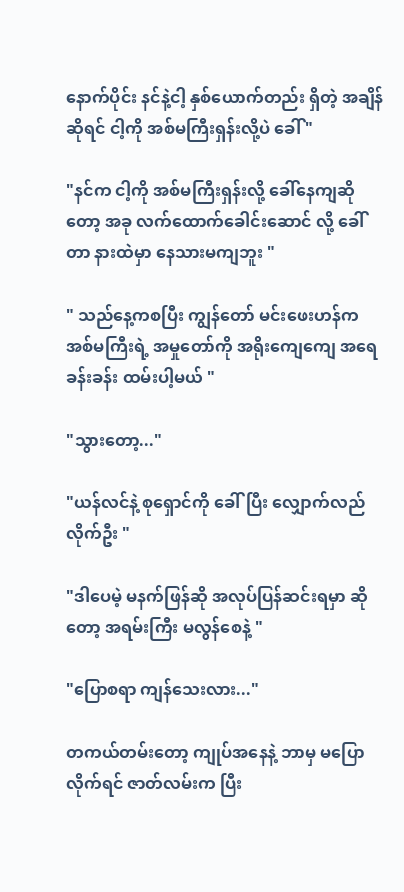နောက်ပိုင်း နင်နဲ့ငါ့ နှစ်ယောက်တည်း ရှိတဲ့ အချိန်ဆိုရင် ငါ့ကို အစ်မကြီးရှန်းလို့ပဲ ခေါ် "

"နင်က ငါ့ကို အစ်မကြီးရှန်းလို့ ခေါ်နေကျဆိုတော့ အခု လက်ထောက်ခေါင်းဆောင် လို့ ခေါ်တာ နားထဲမှာ နေသားမကျဘူး "

" သည်နေ့ကစပြီး ကျွန်တော် မင်းဖေးဟန်က အစ်မကြီးရဲ့ အမှုတော်ကို အရိုးကျေကျေ အရေခန်းခန်း ထမ်းပါ့မယ် "

"သွားတော့..."

"ယန်လင်နဲ့ စုရှောင်ကို ခေါ်ပြီး လျှောက်လည်လိုက်ဦး "

"ဒါပေမဲ့ မနက်ဖြန်ဆို အလုပ်ပြန်ဆင်းရမှာ ဆိုတော့ အရမ်းကြီး မလွန်စေနဲ့ "

"ပြောစရာ ကျန်သေးလား..."

တကယ်တမ်းတော့ ကျုပ်အနေနဲ့ ဘာမှ မပြောလိုက်ရင် ဇာတ်လမ်းက ပြီး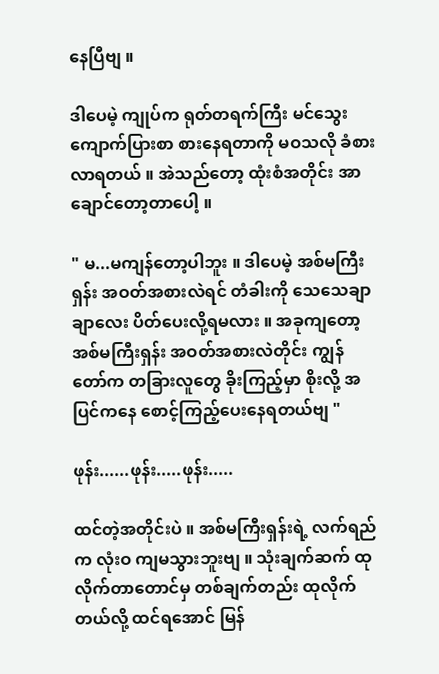နေပြီဗျ ။

ဒါပေမဲ့ ကျုပ်က ရုတ်တရက်ကြီး မင်သွေးကျောက်ပြားစာ စားနေရတာကို မဝသလို ခံစားလာရတယ် ။ အဲသည်တော့ ထုံးစံအတိုင်း အာချောင်တော့တာပေါ့ ။

" မ...မကျန်တော့ပါဘူး ။ ဒါပေမဲ့ အစ်မကြီးရှန်း အဝတ်အစားလဲရင် တံခါးကို သေသေချာချာလေး ပိတ်ပေးလို့ရမလား ။ အခုကျတော့ အစ်မကြီးရှန်း အဝတ်အစားလဲတိုင်း ကျွန်တော်က တခြားလူတွေ ခိုးကြည့်မှာ စိုးလို့ အပြင်ကနေ စောင့်ကြည့်ပေးနေရတယ်ဗျ "

ဖုန်း......ဖုန်း.....ဖုန်း.....

ထင်တဲ့အတိုင်းပဲ ။ အစ်မကြီးရှန်းရဲ့ လက်ရည်က လုံးဝ ကျမသွားဘူးဗျ ။ သုံးချက်ဆက် ထုလိုက်တာတောင်မှ တစ်ချက်တည်း ထုလိုက်တယ်လို့ ထင်ရအောင် မြန်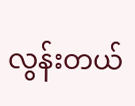လွန်းတယ်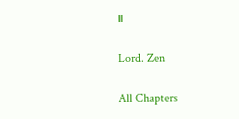။

Lord. Zen

All Chapters